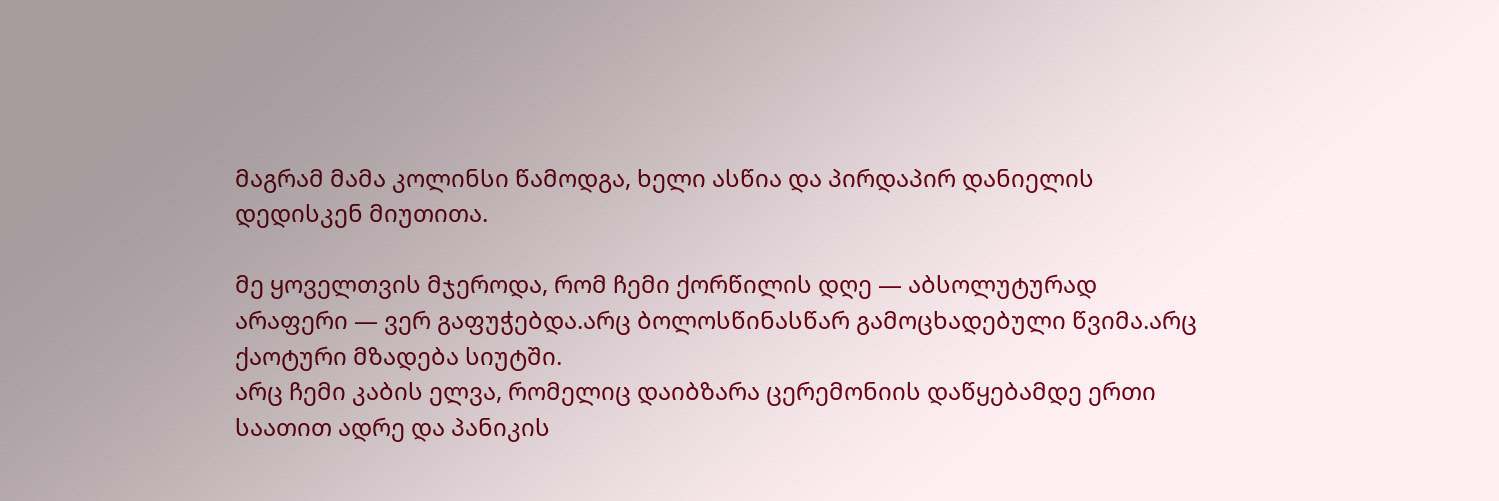მაგრამ მამა კოლინსი წამოდგა, ხელი ასწია და პირდაპირ დანიელის დედისკენ მიუთითა.

მე ყოველთვის მჯეროდა, რომ ჩემი ქორწილის დღე — აბსოლუტურად არაფერი — ვერ გაფუჭებდა.არც ბოლოსწინასწარ გამოცხადებული წვიმა.არც ქაოტური მზადება სიუტში.
არც ჩემი კაბის ელვა, რომელიც დაიბზარა ცერემონიის დაწყებამდე ერთი საათით ადრე და პანიკის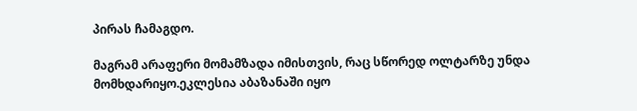პირას ჩამაგდო.

მაგრამ არაფერი მომამზადა იმისთვის, რაც სწორედ ოლტარზე უნდა მომხდარიყო.ეკლესია აბაზანაში იყო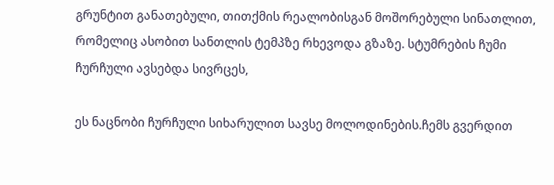გრუნტით განათებული, თითქმის რეალობისგან მოშორებული სინათლით, რომელიც ასობით სანთლის ტემპზე რხევოდა გზაზე. სტუმრების ჩუმი ჩურჩული ავსებდა სივრცეს,

ეს ნაცნობი ჩურჩული სიხარულით სავსე მოლოდინების.ჩემს გვერდით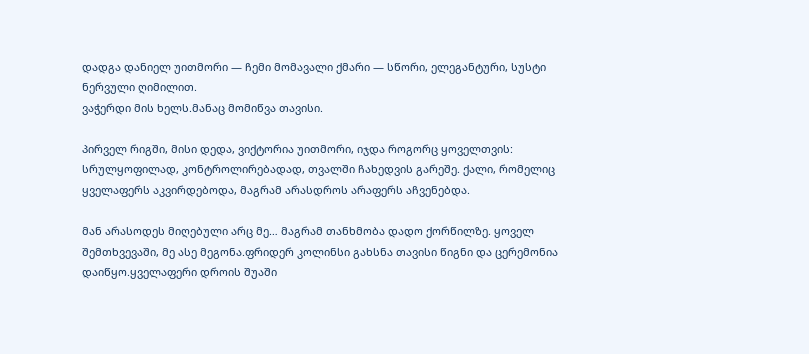დადგა დანიელ უითმორი — ჩემი მომავალი ქმარი — სწორი, ელეგანტური, სუსტი ნერვული ღიმილით.
ვაჭერდი მის ხელს.მანაც მომიწვა თავისი.

პირველ რიგში, მისი დედა, ვიქტორია უითმორი, იჯდა როგორც ყოველთვის: სრულყოფილად, კონტროლირებადად, თვალში ჩახედვის გარეშე. ქალი, რომელიც ყველაფერს აკვირდებოდა, მაგრამ არასდროს არაფერს აჩვენებდა.

მან არასოდეს მიღებული არც მე… მაგრამ თანხმობა დადო ქორწილზე. ყოველ შემთხვევაში, მე ასე მეგონა.ფრიდერ კოლინსი გახსნა თავისი წიგნი და ცერემონია დაიწყო.ყველაფერი დროის შუაში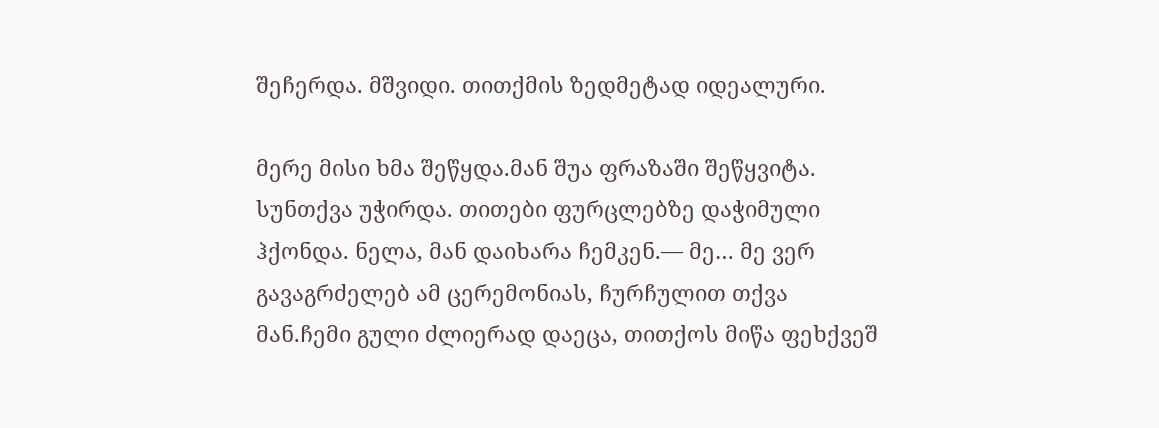შეჩერდა. მშვიდი. თითქმის ზედმეტად იდეალური.

მერე მისი ხმა შეწყდა.მან შუა ფრაზაში შეწყვიტა. სუნთქვა უჭირდა. თითები ფურცლებზე დაჭიმული ჰქონდა. ნელა, მან დაიხარა ჩემკენ.— მე… მე ვერ გავაგრძელებ ამ ცერემონიას, ჩურჩულით თქვა მან.ჩემი გული ძლიერად დაეცა, თითქოს მიწა ფეხქვეშ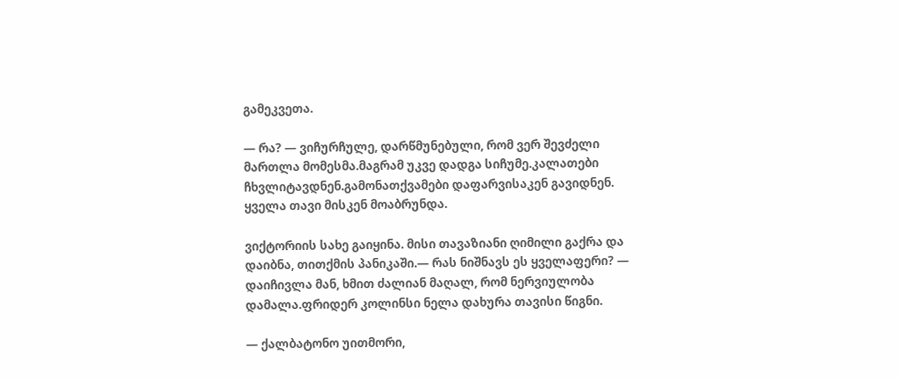გამეკვეთა.

— რა? — ვიჩურჩულე, დარწმუნებული, რომ ვერ შევძელი მართლა მომესმა.მაგრამ უკვე დადგა სიჩუმე.კალათები ჩხვლიტავდნენ.გამონათქვამები დაფარვისაკენ გავიდნენ.
ყველა თავი მისკენ მოაბრუნდა.

ვიქტორიის სახე გაიყინა. მისი თავაზიანი ღიმილი გაქრა და დაიბნა, თითქმის პანიკაში.— რას ნიშნავს ეს ყველაფერი? — დაიჩივლა მან, ხმით ძალიან მაღალ, რომ ნერვიულობა დამალა.ფრიდერ კოლინსი ნელა დახურა თავისი წიგნი.

— ქალბატონო უითმორი,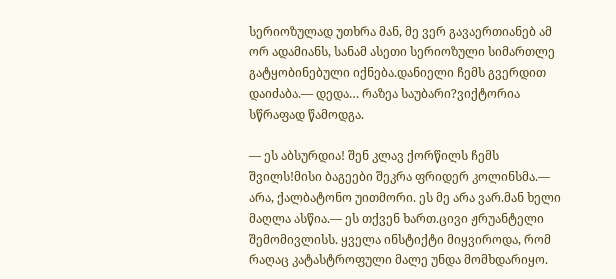სერიოზულად უთხრა მან, მე ვერ გავაერთიანებ ამ ორ ადამიანს, სანამ ასეთი სერიოზული სიმართლე გატყობინებული იქნება.დანიელი ჩემს გვერდით დაიძაბა.— დედა… რაზეა საუბარი?ვიქტორია სწრაფად წამოდგა.

— ეს აბსურდია! შენ კლავ ქორწილს ჩემს შვილს!მისი ბაგეები შეკრა ფრიდერ კოლინსმა.— არა, ქალბატონო უითმორი. ეს მე არა ვარ.მან ხელი მაღლა ასწია.— ეს თქვენ ხართ.ცივი ჟრუანტელი შემომივლისს. ყველა ინსტიქტი მიყვიროდა, რომ რაღაც კატასტროფული მალე უნდა მომხდარიყო.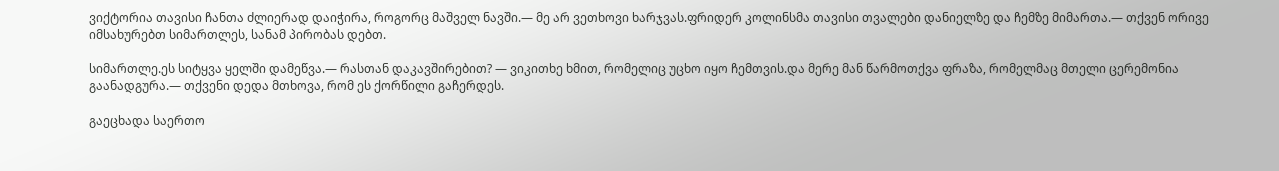ვიქტორია თავისი ჩანთა ძლიერად დაიჭირა, როგორც მაშველ ნავში.— მე არ ვეთხოვი ხარჯვას.ფრიდერ კოლინსმა თავისი თვალები დანიელზე და ჩემზე მიმართა.— თქვენ ორივე იმსახურებთ სიმართლეს, სანამ პირობას დებთ.

სიმართლე.ეს სიტყვა ყელში დამეწვა.— რასთან დაკავშირებით? — ვიკითხე ხმით, რომელიც უცხო იყო ჩემთვის.და მერე მან წარმოთქვა ფრაზა, რომელმაც მთელი ცერემონია გაანადგურა.— თქვენი დედა მთხოვა, რომ ეს ქორწილი გაჩერდეს.

გაეცხადა საერთო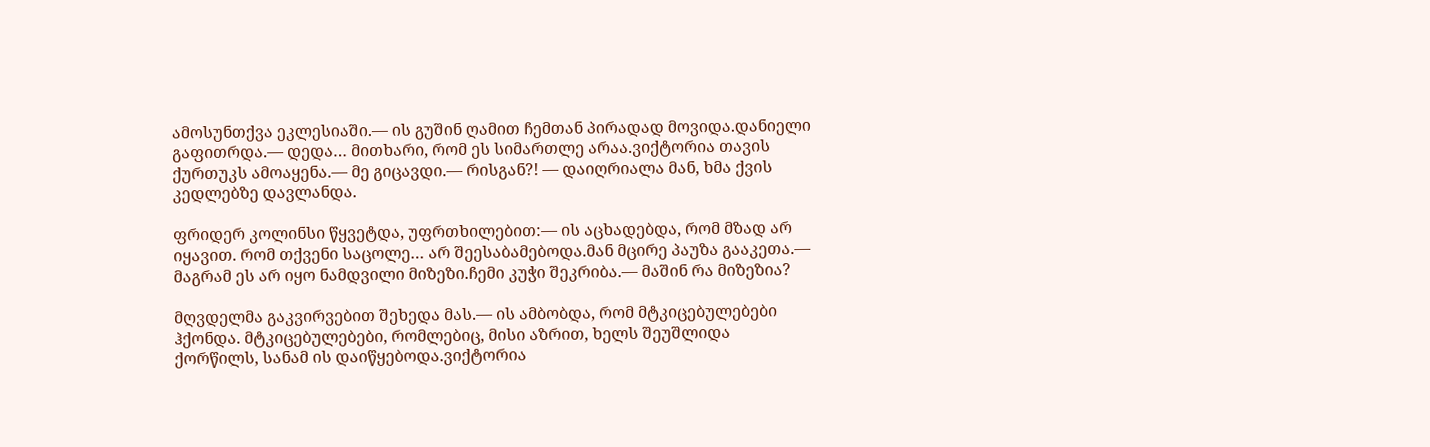ამოსუნთქვა ეკლესიაში.— ის გუშინ ღამით ჩემთან პირადად მოვიდა.დანიელი გაფითრდა.— დედა… მითხარი, რომ ეს სიმართლე არაა.ვიქტორია თავის ქურთუკს ამოაყენა.— მე გიცავდი.— რისგან?! — დაიღრიალა მან, ხმა ქვის კედლებზე დავლანდა.

ფრიდერ კოლინსი წყვეტდა, უფრთხილებით:— ის აცხადებდა, რომ მზად არ იყავით. რომ თქვენი საცოლე… არ შეესაბამებოდა.მან მცირე პაუზა გააკეთა.— მაგრამ ეს არ იყო ნამდვილი მიზეზი.ჩემი კუჭი შეკრიბა.— მაშინ რა მიზეზია?

მღვდელმა გაკვირვებით შეხედა მას.— ის ამბობდა, რომ მტკიცებულებები ჰქონდა. მტკიცებულებები, რომლებიც, მისი აზრით, ხელს შეუშლიდა ქორწილს, სანამ ის დაიწყებოდა.ვიქტორია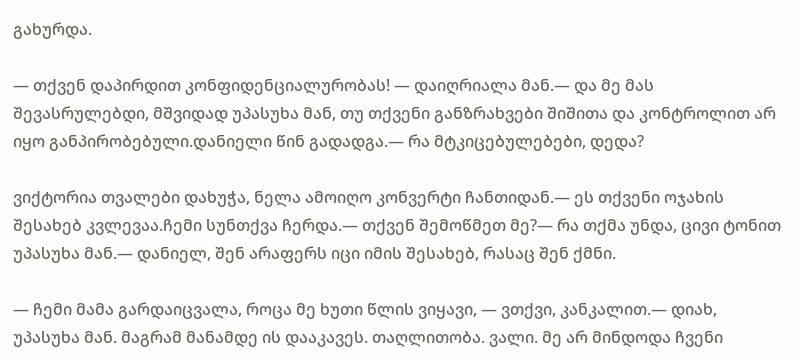გახურდა.

— თქვენ დაპირდით კონფიდენციალურობას! — დაიღრიალა მან.— და მე მას შევასრულებდი, მშვიდად უპასუხა მან, თუ თქვენი განზრახვები შიშითა და კონტროლით არ იყო განპირობებული.დანიელი წინ გადადგა.— რა მტკიცებულებები, დედა?

ვიქტორია თვალები დახუჭა, ნელა ამოიღო კონვერტი ჩანთიდან.— ეს თქვენი ოჯახის შესახებ კვლევაა.ჩემი სუნთქვა ჩერდა.— თქვენ შემოწმეთ მე?— რა თქმა უნდა, ცივი ტონით უპასუხა მან.— დანიელ, შენ არაფერს იცი იმის შესახებ, რასაც შენ ქმნი.

— ჩემი მამა გარდაიცვალა, როცა მე ხუთი წლის ვიყავი, — ვთქვი, კანკალით.— დიახ, უპასუხა მან. მაგრამ მანამდე ის დააკავეს. თაღლითობა. ვალი. მე არ მინდოდა ჩვენი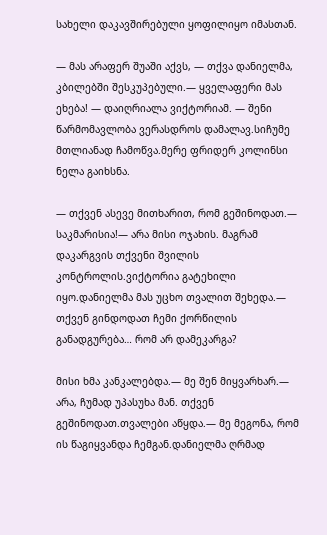სახელი დაკავშირებული ყოფილიყო იმასთან.

— მას არაფერ შუაში აქვს, — თქვა დანიელმა, კბილებში შესკუპებული.— ყველაფერი მას ეხება! — დაიღრიალა ვიქტორიამ. — შენი წარმომავლობა ვერასდროს დამალავ.სიჩუმე მთლიანად ჩამოწვა.მერე ფრიდერ კოლინსი ნელა გაიხსნა.

— თქვენ ასევე მითხარით, რომ გეშინოდათ.— საკმარისია!— არა მისი ოჯახის. მაგრამ დაკარგვის თქვენი შვილის კონტროლის.ვიქტორია გატეხილი იყო.დანიელმა მას უცხო თვალით შეხედა.— თქვენ გინდოდათ ჩემი ქორწილის განადგურება… რომ არ დამეკარგა?

მისი ხმა კანკალებდა.— მე შენ მიყვარხარ.— არა, ჩუმად უპასუხა მან. თქვენ გეშინოდათ.თვალები აწყდა.— მე მეგონა, რომ ის წაგიყვანდა ჩემგან.დანიელმა ღრმად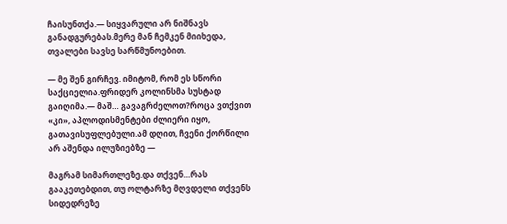ჩაისუნთქა.— სიყვარული არ ნიშნავს განადგურებას.მერე მან ჩემკენ მიიხედა, თვალები სავსე სარწმუნოებით.

— მე შენ გირჩევ. იმიტომ, რომ ეს სწორი საქციელია.ფრიდერ კოლინსმა სუსტად გაიღიმა.— მაშ… გავაგრძელოთ?როცა ვთქვით «კი», აპლოდისმენტები ძლიერი იყო, გათავისუფლებული.ამ დღით, ჩვენი ქორწილი არ აშენდა ილუზიებზე —

მაგრამ სიმართლეზე.და თქვენ…რას გააკეთებდით, თუ ოლტარზე მღვდელი თქვენს სიდედრეზე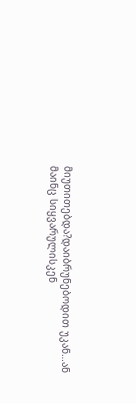მიუთითებდა?დაიბრუნებოდით უკან…ან მაინც სიყვარულისკენ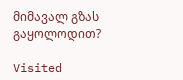მიმავალ გზას გაყოლოდით?

Visited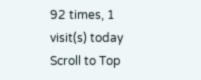92 times, 1 visit(s) today
Scroll to Top